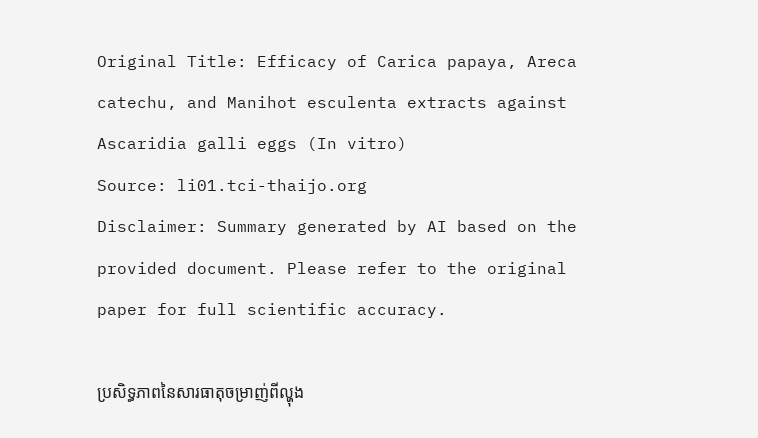Original Title: Efficacy of Carica papaya, Areca catechu, and Manihot esculenta extracts against Ascaridia galli eggs (In vitro)
Source: li01.tci-thaijo.org
Disclaimer: Summary generated by AI based on the provided document. Please refer to the original paper for full scientific accuracy.

ប្រសិទ្ធភាពនៃសារធាតុចម្រាញ់ពីល្ហុង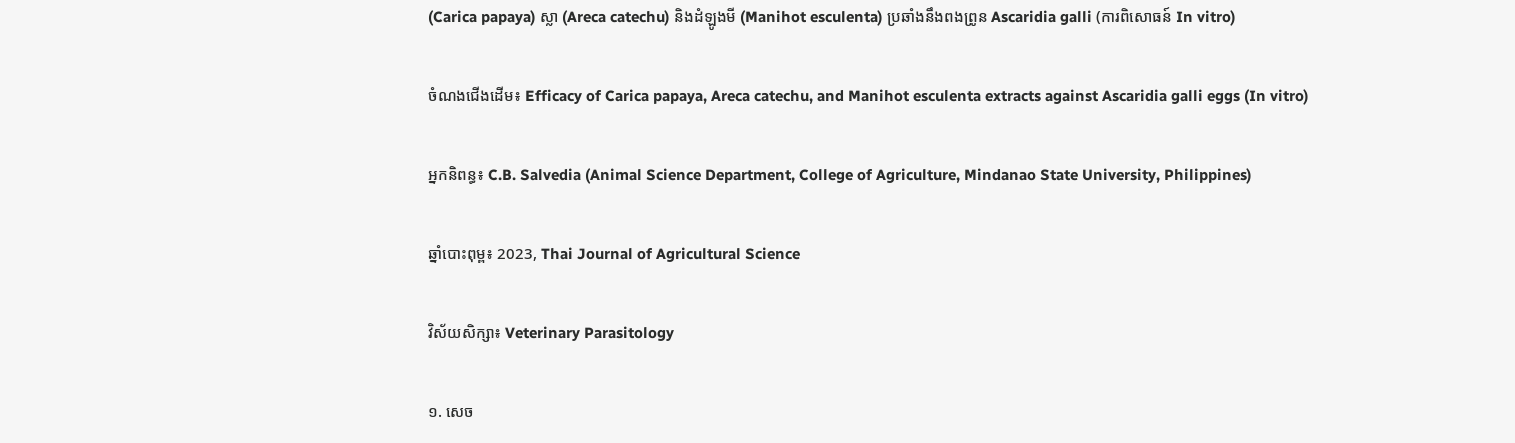(Carica papaya) ស្លា (Areca catechu) និងដំឡូងមី (Manihot esculenta) ប្រឆាំងនឹងពងព្រូន Ascaridia galli (ការពិសោធន៍ In vitro)

ចំណងជើងដើម៖ Efficacy of Carica papaya, Areca catechu, and Manihot esculenta extracts against Ascaridia galli eggs (In vitro)

អ្នកនិពន្ធ៖ C.B. Salvedia (Animal Science Department, College of Agriculture, Mindanao State University, Philippines)

ឆ្នាំបោះពុម្ព៖ 2023, Thai Journal of Agricultural Science

វិស័យសិក្សា៖ Veterinary Parasitology

១. សេច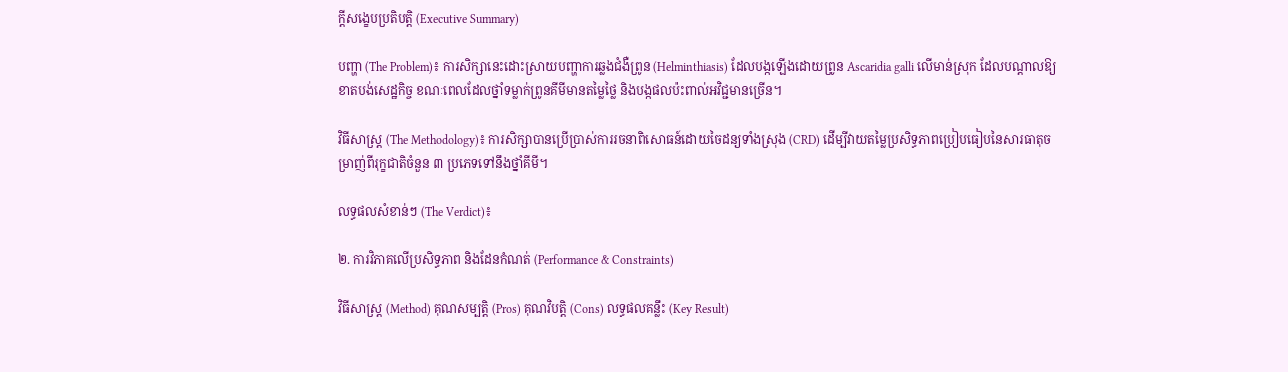ក្តីសង្ខេបប្រតិបត្តិ (Executive Summary)

បញ្ហា (The Problem)៖ ការសិក្សានេះដោះស្រាយបញ្ហាការឆ្លងជំងឺព្រូន (Helminthiasis) ដែលបង្កឡើងដោយព្រូន Ascaridia galli លើមាន់ស្រុក ដែលបណ្តាលឱ្យខាតបង់សេដ្ឋកិច្ច ខណៈពេលដែលថ្នាំទម្លាក់ព្រូនគីមីមានតម្លៃថ្លៃ និងបង្កផលប៉ះពាល់អវិជ្ជមានច្រើន។

វិធីសាស្ត្រ (The Methodology)៖ ការសិក្សាបានប្រើប្រាស់ការរចនាពិសោធន៍ដោយចៃដន្យទាំងស្រុង (CRD) ដើម្បីវាយតម្លៃប្រសិទ្ធភាពប្រៀបធៀបនៃសារធាតុចម្រាញ់ពីរុក្ខជាតិចំនួន ៣ ប្រភេទទៅនឹងថ្នាំគីមី។

លទ្ធផលសំខាន់ៗ (The Verdict)៖

២. ការវិភាគលើប្រសិទ្ធភាព និងដែនកំណត់ (Performance & Constraints)

វិធីសាស្ត្រ (Method) គុណសម្បត្តិ (Pros) គុណវិបត្តិ (Cons) លទ្ធផលគន្លឹះ (Key Result)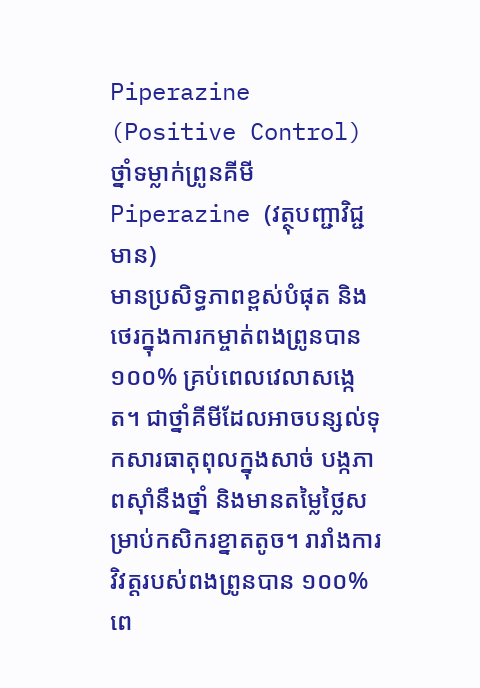Piperazine (Positive Control)
ថ្នាំទម្លាក់ព្រូនគីមី Piperazine (វត្ថុបញ្ជាវិជ្ជមាន)
មានប្រសិទ្ធភាពខ្ពស់បំផុត និងថេរក្នុងការកម្ចាត់ពងព្រូនបាន ១០០% គ្រប់ពេលវេលាសង្កេត។ ជាថ្នាំគីមីដែលអាចបន្សល់ទុកសារធាតុពុលក្នុងសាច់ បង្កភាពស៊ាំនឹងថ្នាំ និងមានតម្លៃថ្លៃសម្រាប់កសិករខ្នាតតូច។ រារាំងការវិវត្តរបស់ពងព្រូនបាន ១០០% ពេ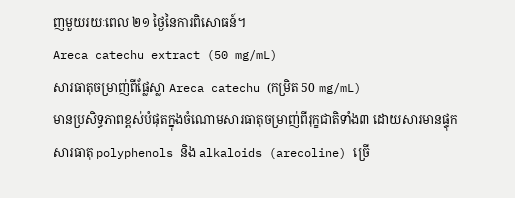ញមួយរយៈពេល ២១ ថ្ងៃនៃការពិសោធន៍។
Areca catechu extract (50 mg/mL)
សារធាតុចម្រាញ់ពីផ្លែស្លា Areca catechu (កម្រិត 50 mg/mL)
មានប្រសិទ្ធភាពខ្ពស់បំផុតក្នុងចំណោមសារធាតុចម្រាញ់ពីរុក្ខជាតិទាំង៣ ដោយសារមានផ្ទុកសារធាតុ polyphenols និង alkaloids (arecoline) ច្រើ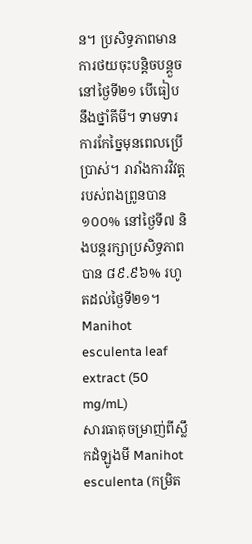ន។ ប្រសិទ្ធភាពមានការថយចុះបន្តិចបន្តួចនៅថ្ងៃទី២១ បើធៀបនឹងថ្នាំគីមី។ ទាមទារការកែច្នៃមុនពេលប្រើប្រាស់។ រារាំងការវិវត្តរបស់ពងព្រូនបាន ១០០% នៅថ្ងៃទី៧ និងបន្តរក្សាប្រសិទ្ធភាពបាន ៨៩.៩៦% រហូតដល់ថ្ងៃទី២១។
Manihot esculenta leaf extract (50 mg/mL)
សារធាតុចម្រាញ់ពីស្លឹកដំឡូងមី Manihot esculenta (កម្រិត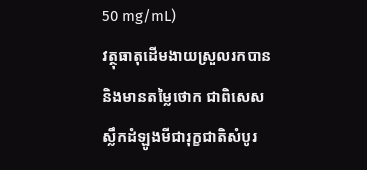50 mg/mL)
វត្ថុធាតុដើមងាយស្រួលរកបាន និងមានតម្លៃថោក ជាពិសេសស្លឹកដំឡូងមីជារុក្ខជាតិសំបូរ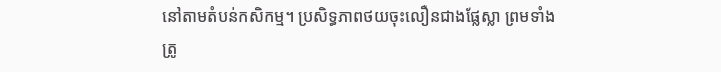នៅតាមតំបន់កសិកម្ម។ ប្រសិទ្ធភាពថយចុះលឿនជាងផ្លែស្លា ព្រមទាំងត្រូ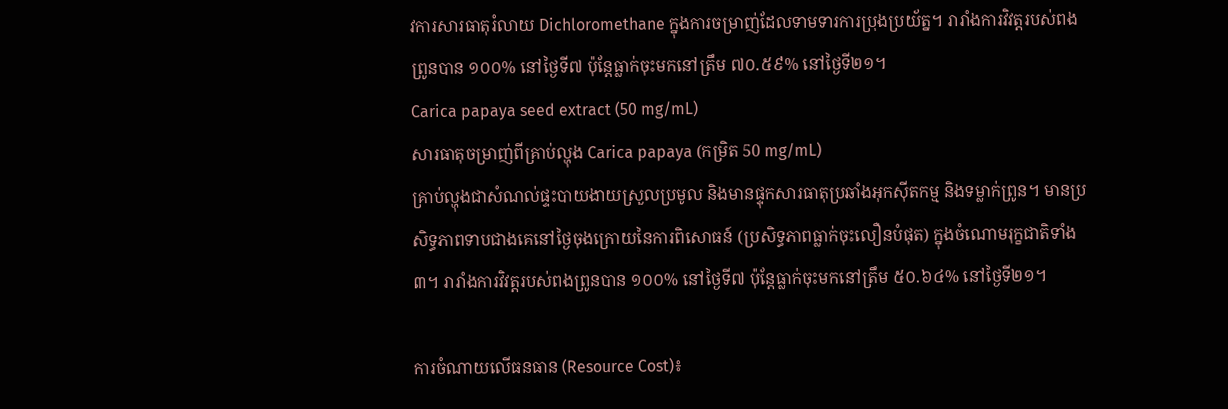វការសារធាតុរំលាយ Dichloromethane ក្នុងការចម្រាញ់ដែលទាមទារការប្រុងប្រយ័ត្ន។ រារាំងការវិវត្តរបស់ពងព្រូនបាន ១០០% នៅថ្ងៃទី៧ ប៉ុន្តែធ្លាក់ចុះមកនៅត្រឹម ៧០.៥៩% នៅថ្ងៃទី២១។
Carica papaya seed extract (50 mg/mL)
សារធាតុចម្រាញ់ពីគ្រាប់ល្ហុង Carica papaya (កម្រិត 50 mg/mL)
គ្រាប់ល្ហុងជាសំណល់ផ្ទះបាយងាយស្រួលប្រមូល និងមានផ្ទុកសារធាតុប្រឆាំងអុកស៊ីតកម្ម និងទម្លាក់ព្រូន។ មានប្រសិទ្ធភាពទាបជាងគេនៅថ្ងៃចុងក្រោយនៃការពិសោធន៍ (ប្រសិទ្ធភាពធ្លាក់ចុះលឿនបំផុត) ក្នុងចំណោមរុក្ខជាតិទាំង៣។ រារាំងការវិវត្តរបស់ពងព្រូនបាន ១០០% នៅថ្ងៃទី៧ ប៉ុន្តែធ្លាក់ចុះមកនៅត្រឹម ៥០.៦៤% នៅថ្ងៃទី២១។

ការចំណាយលើធនធាន (Resource Cost)៖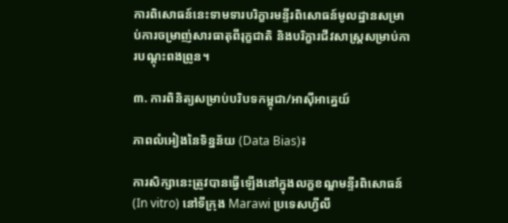ការពិសោធន៍នេះទាមទារបរិក្ខារមន្ទីរពិសោធន៍មូលដ្ឋានសម្រាប់ការចម្រាញ់សារធាតុពីរុក្ខជាតិ និងបរិក្ខារជីវសាស្រ្តសម្រាប់ការបណ្តុះពងព្រូន។

៣. ការពិនិត្យសម្រាប់បរិបទកម្ពុជា/អាស៊ីអាគ្នេយ៍

ភាពលំអៀងនៃទិន្នន័យ (Data Bias)៖

ការសិក្សានេះត្រូវបានធ្វើឡើងនៅក្នុងលក្ខខណ្ឌមន្ទីរពិសោធន៍ (In vitro) នៅទីក្រុង Marawi ប្រទេសហ្វីលី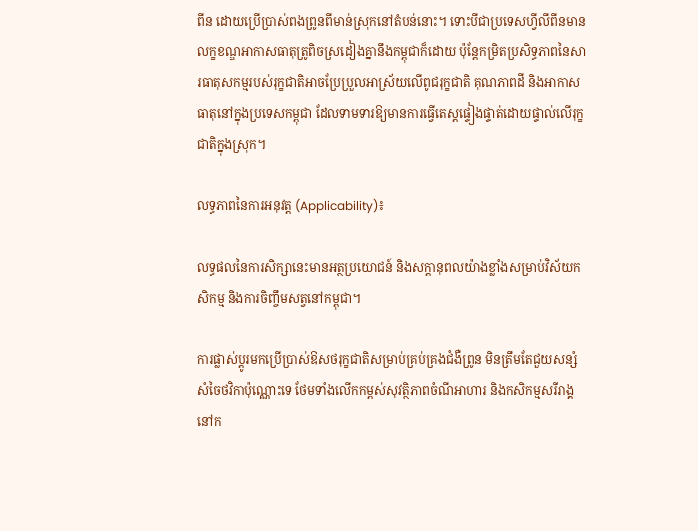ពីន ដោយប្រើប្រាស់ពងព្រូនពីមាន់ស្រុកនៅតំបន់នោះ។ ទោះបីជាប្រទេសហ្វីលីពីនមានលក្ខខណ្ឌអាកាសធាតុត្រូពិចស្រដៀងគ្នានឹងកម្ពុជាក៏ដោយ ប៉ុន្តែកម្រិតប្រសិទ្ធភាពនៃសារធាតុសកម្មរបស់រុក្ខជាតិអាចប្រែប្រួលអាស្រ័យលើពូជរុក្ខជាតិ គុណភាពដី និងអាកាសធាតុនៅក្នុងប្រទេសកម្ពុជា ដែលទាមទារឱ្យមានការធ្វើតេស្តផ្ទៀងផ្ទាត់ដោយផ្ទាល់លើរុក្ខជាតិក្នុងស្រុក។

លទ្ធភាពនៃការអនុវត្ត (Applicability)៖

លទ្ធផលនៃការសិក្សានេះមានអត្ថប្រយោជន៍ និងសក្តានុពលយ៉ាងខ្លាំងសម្រាប់វិស័យកសិកម្ម និងការចិញ្ចឹមសត្វនៅកម្ពុជា។

ការផ្លាស់ប្តូរមកប្រើប្រាស់ឱសថរុក្ខជាតិសម្រាប់គ្រប់គ្រងជំងឺព្រូន មិនត្រឹមតែជួយសន្សំសំចៃថវិកាប៉ុណ្ណោះទេ ថែមទាំងលើកកម្ពស់សុវត្ថិភាពចំណីអាហារ និងកសិកម្មសរីរាង្គនៅក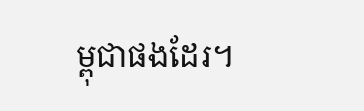ម្ពុជាផងដែរ។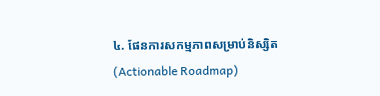៤. ផែនការសកម្មភាពសម្រាប់និស្សិត (Actionable Roadmap)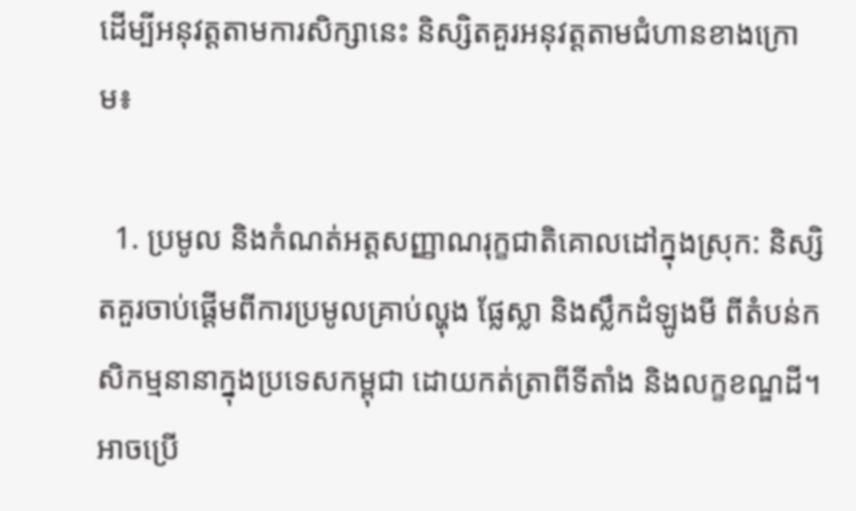ដើម្បីអនុវត្តតាមការសិក្សានេះ និស្សិតគួរអនុវត្តតាមជំហានខាងក្រោម៖

  1. ប្រមូល និងកំណត់អត្តសញ្ញាណរុក្ខជាតិគោលដៅក្នុងស្រុក: និស្សិតគួរចាប់ផ្តើមពីការប្រមូលគ្រាប់ល្ហុង ផ្លែស្លា និងស្លឹកដំឡូងមី ពីតំបន់កសិកម្មនានាក្នុងប្រទេសកម្ពុជា ដោយកត់ត្រាពីទីតាំង និងលក្ខខណ្ឌដី។ អាចប្រើ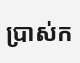ប្រាស់ក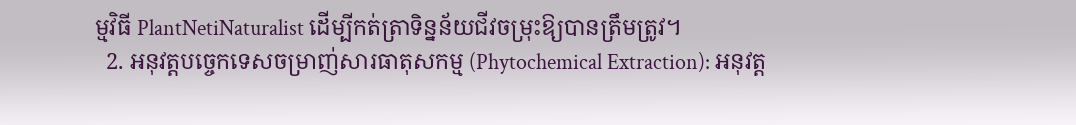ម្មវិធី PlantNetiNaturalist ដើម្បីកត់ត្រាទិន្នន័យជីវចម្រុះឱ្យបានត្រឹមត្រូវ។
  2. អនុវត្តបច្ចេកទេសចម្រាញ់សារធាតុសកម្ម (Phytochemical Extraction): អនុវត្ត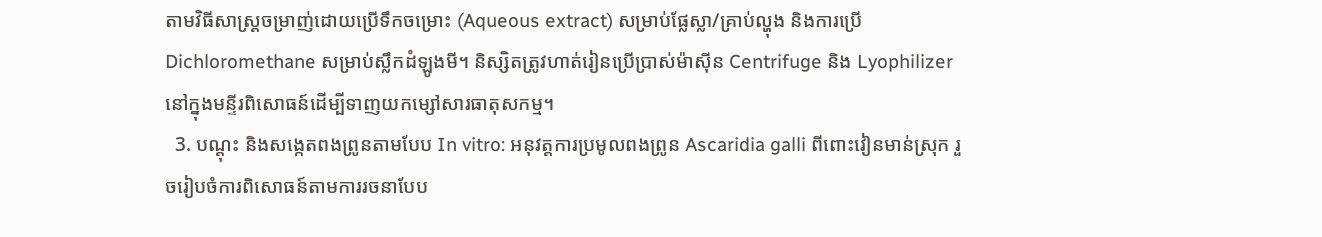តាមវិធីសាស្ត្រចម្រាញ់ដោយប្រើទឹកចម្រោះ (Aqueous extract) សម្រាប់ផ្លែស្លា/គ្រាប់ល្ហុង និងការប្រើ Dichloromethane សម្រាប់ស្លឹកដំឡូងមី។ និស្សិតត្រូវហាត់រៀនប្រើប្រាស់ម៉ាស៊ីន Centrifuge និង Lyophilizer នៅក្នុងមន្ទីរពិសោធន៍ដើម្បីទាញយកម្សៅសារធាតុសកម្ម។
  3. បណ្តុះ និងសង្កេតពងព្រូនតាមបែប In vitro: អនុវត្តការប្រមូលពងព្រូន Ascaridia galli ពីពោះវៀនមាន់ស្រុក រួចរៀបចំការពិសោធន៍តាមការរចនាបែប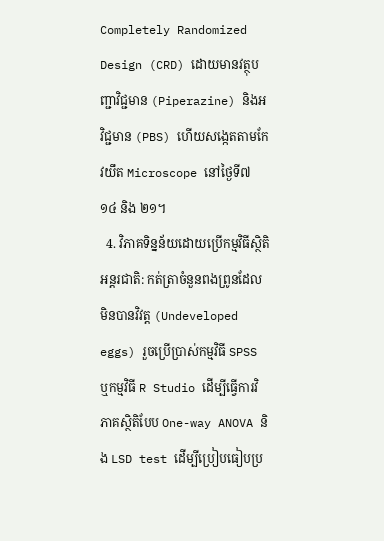Completely Randomized Design (CRD) ដោយមានវត្ថុបញ្ជាវិជ្ជមាន (Piperazine) និងអវិជ្ជមាន (PBS) ហើយសង្កេតតាមកែវយឹត Microscope នៅថ្ងៃទី៧ ១៤ និង ២១។
  4. វិភាគទិន្នន័យដោយប្រើកម្មវិធីស្ថិតិអន្តរជាតិ: កត់ត្រាចំនួនពងព្រូនដែលមិនបានវិវត្ត (Undeveloped eggs) រួចប្រើប្រាស់កម្មវិធី SPSS ឬកម្មវិធី R Studio ដើម្បីធ្វើការវិភាគស្ថិតិបែប One-way ANOVA និង LSD test ដើម្បីប្រៀបធៀបប្រ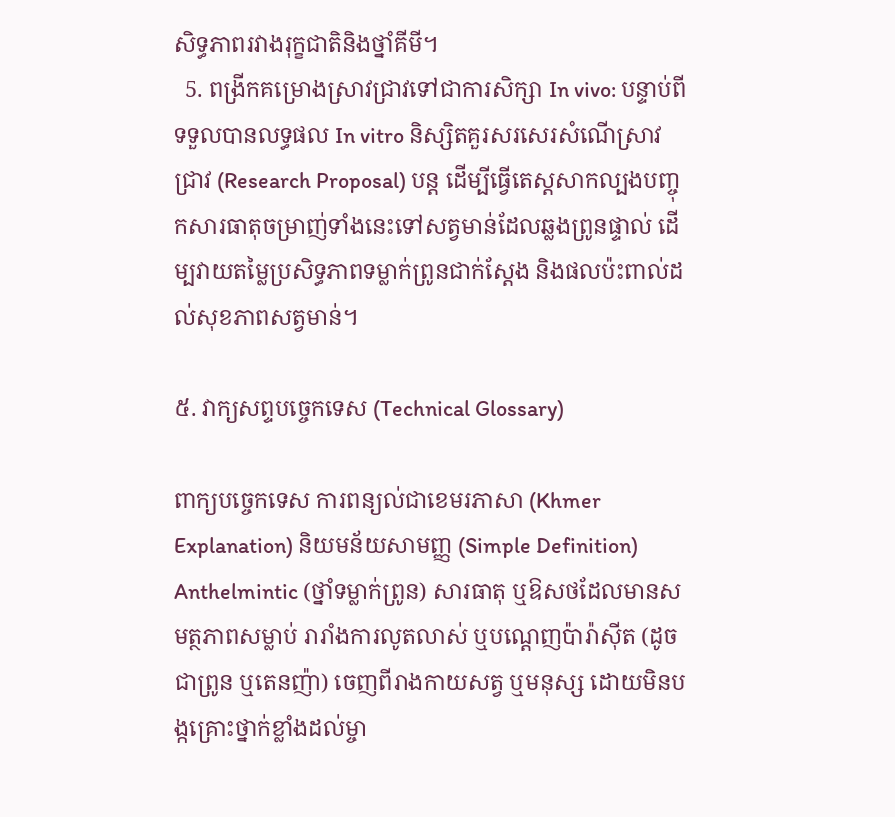សិទ្ធភាពរវាងរុក្ខជាតិនិងថ្នាំគីមី។
  5. ពង្រីកគម្រោងស្រាវជ្រាវទៅជាការសិក្សា In vivo: បន្ទាប់ពីទទួលបានលទ្ធផល In vitro និស្សិតគួរសរសេរសំណើស្រាវជ្រាវ (Research Proposal) បន្ត ដើម្បីធ្វើតេស្តសាកល្បងបញ្ចុកសារធាតុចម្រាញ់ទាំងនេះទៅសត្វមាន់ដែលឆ្លងព្រូនផ្ទាល់ ដើម្បវាយតម្លៃប្រសិទ្ធភាពទម្លាក់ព្រូនជាក់ស្តែង និងផលប៉ះពាល់ដល់សុខភាពសត្វមាន់។

៥. វាក្យសព្ទបច្ចេកទេស (Technical Glossary)

ពាក្យបច្ចេកទេស ការពន្យល់ជាខេមរភាសា (Khmer Explanation) និយមន័យសាមញ្ញ (Simple Definition)
Anthelmintic (ថ្នាំទម្លាក់ព្រូន) សារធាតុ ឬឱសថដែលមានសមត្ថភាពសម្លាប់ រារាំងការលូតលាស់ ឬបណ្តេញប៉ារ៉ាស៊ីត (ដូចជាព្រូន ឬតេនញ៉ា) ចេញពីរាងកាយសត្វ ឬមនុស្ស ដោយមិនបង្កគ្រោះថ្នាក់ខ្លាំងដល់ម្ចា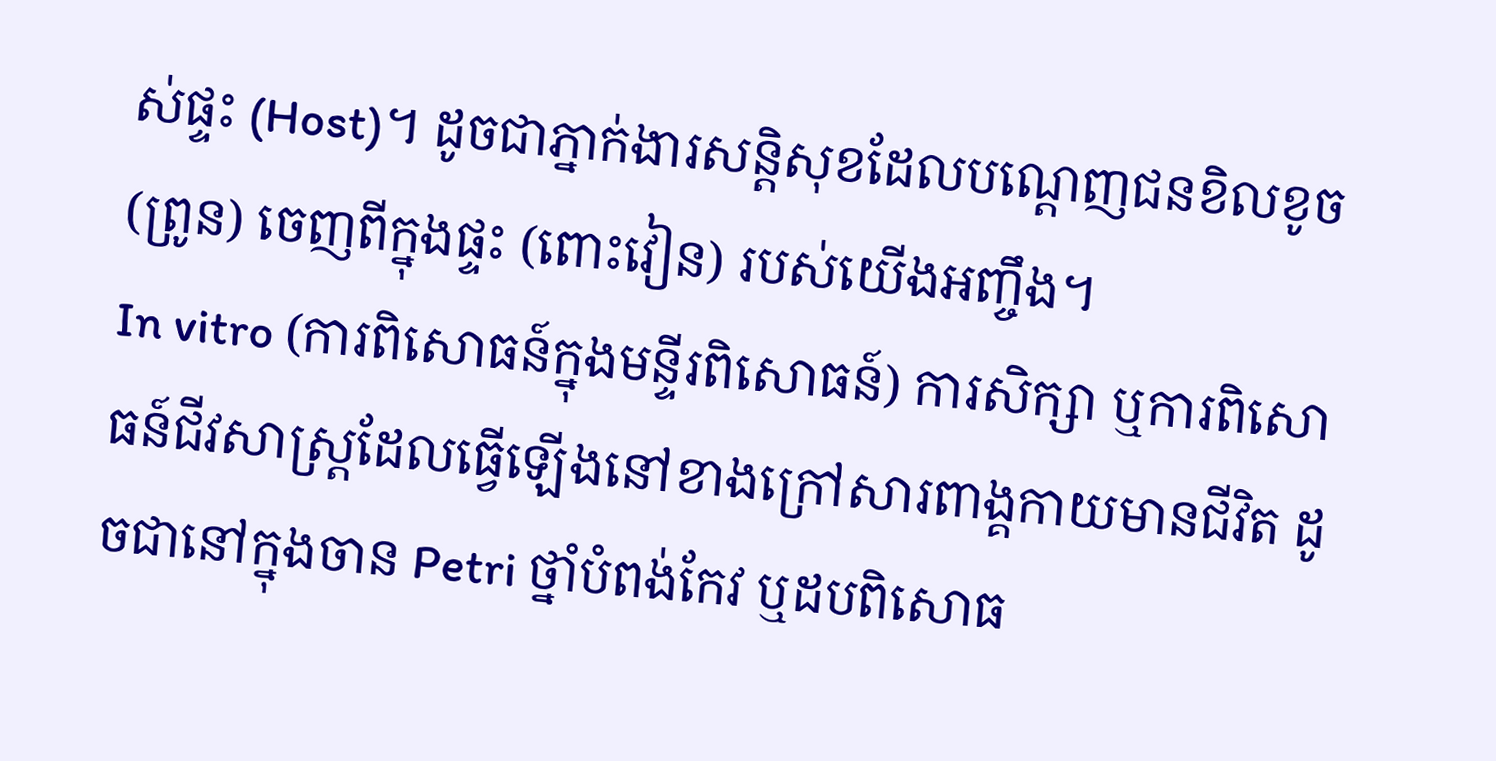ស់ផ្ទះ (Host)។ ដូចជាភ្នាក់ងារសន្តិសុខដែលបណ្តេញជនខិលខូច (ព្រូន) ចេញពីក្នុងផ្ទះ (ពោះវៀន) របស់យើងអញ្ចឹង។
In vitro (ការពិសោធន៍ក្នុងមន្ទីរពិសោធន៍) ការសិក្សា ឬការពិសោធន៍ជីវសាស្រ្តដែលធ្វើឡើងនៅខាងក្រៅសារពាង្គកាយមានជីវិត ដូចជានៅក្នុងចាន Petri ថ្នាំបំពង់កែវ ឬដបពិសោធ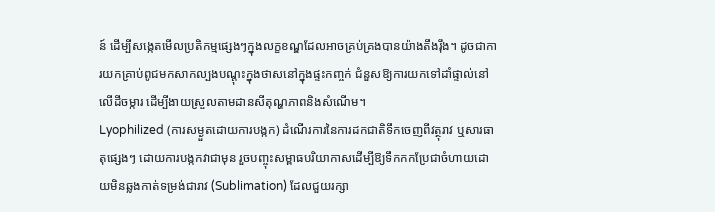ន៍ ដើម្បីសង្កេតមើលប្រតិកម្មផ្សេងៗក្នុងលក្ខខណ្ឌដែលអាចគ្រប់គ្រងបានយ៉ាងតឹងរ៉ឹង។ ដូចជាការយកគ្រាប់ពូជមកសាកល្បងបណ្តុះក្នុងថាសនៅក្នុងផ្ទះកញ្ចក់ ជំនួសឱ្យការយកទៅដាំផ្ទាល់នៅលើដីចម្ការ ដើម្បីងាយស្រួលតាមដានសីតុណ្ហភាពនិងសំណើម។
Lyophilized (ការសម្ងួតដោយការបង្កក) ដំណើរការនៃការដកជាតិទឹកចេញពីវត្ថុរាវ ឬសារធាតុផ្សេងៗ ដោយការបង្កកវាជាមុន រួចបញ្ចុះសម្ពាធបរិយាកាសដើម្បីឱ្យទឹកកកប្រែជាចំហាយដោយមិនឆ្លងកាត់ទម្រង់ជារាវ (Sublimation) ដែលជួយរក្សា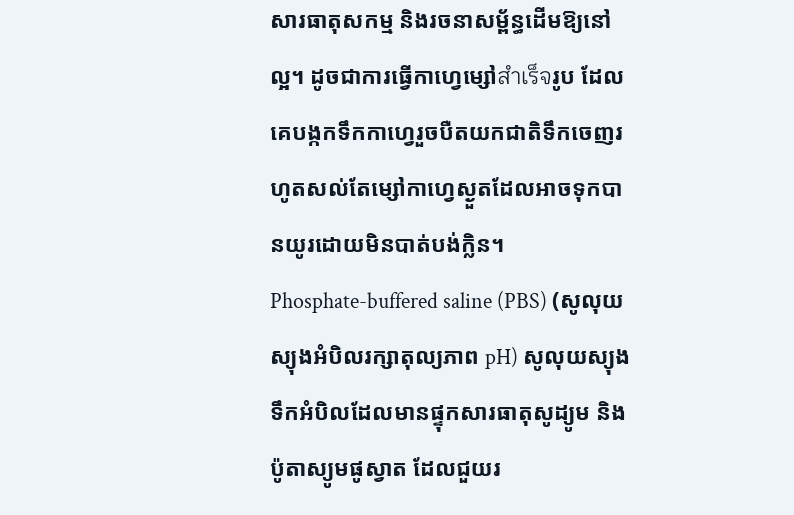សារធាតុសកម្ម និងរចនាសម្ព័ន្ធដើមឱ្យនៅល្អ។ ដូចជាការធ្វើកាហ្វេម្សៅสำเร็จរូប ដែលគេបង្កកទឹកកាហ្វេរួចបឺតយកជាតិទឹកចេញរហូតសល់តែម្សៅកាហ្វេស្ងួតដែលអាចទុកបានយូរដោយមិនបាត់បង់ក្លិន។
Phosphate-buffered saline (PBS) (សូលុយស្យុងអំបិលរក្សាតុល្យភាព pH) សូលុយស្យុងទឹកអំបិលដែលមានផ្ទុកសារធាតុសូដ្យូម និងប៉ូតាស្យូមផូស្វាត ដែលជួយរ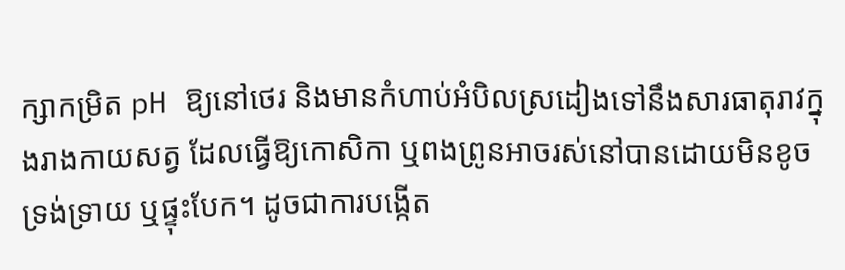ក្សាកម្រិត pH ឱ្យនៅថេរ និងមានកំហាប់អំបិលស្រដៀងទៅនឹងសារធាតុរាវក្នុងរាងកាយសត្វ ដែលធ្វើឱ្យកោសិកា ឬពងព្រូនអាចរស់នៅបានដោយមិនខូចទ្រង់ទ្រាយ ឬផ្ទុះបែក។ ដូចជាការបង្កើត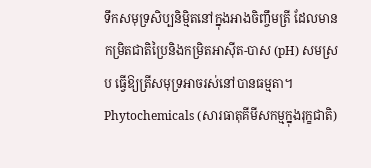ទឹកសមុទ្រសិប្បនិម្មិតនៅក្នុងអាងចិញ្ចឹមត្រី ដែលមានកម្រិតជាតិប្រៃនិងកម្រិតអាស៊ីត-បាស (pH) សមស្រប ធ្វើឱ្យត្រីសមុទ្រអាចរស់នៅបានធម្មតា។
Phytochemicals (សារធាតុគីមីសកម្មក្នុងរុក្ខជាតិ)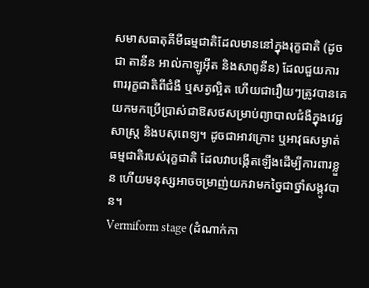សមាសធាតុគីមីធម្មជាតិដែលមាននៅក្នុងរុក្ខជាតិ (ដូចជា តានីន អាល់កាឡូអ៊ីត និងសាពូនីន) ដែលជួយការពាររុក្ខជាតិពីជំងឺ ឬសត្វល្អិត ហើយជារឿយៗត្រូវបានគេយកមកប្រើប្រាស់ជាឱសថសម្រាប់ព្យាបាលជំងឺក្នុងវេជ្ជសាស្រ្ត និងបសុពេទ្យ។ ដូចជាអាវក្រោះ ឬអាវុធសម្ងាត់ធម្មជាតិរបស់រុក្ខជាតិ ដែលវាបង្កើតឡើងដើម្បីការពារខ្លួន ហើយមនុស្សអាចចម្រាញ់យកវាមកច្នៃជាថ្នាំសង្កូវបាន។
Vermiform stage (ដំណាក់កា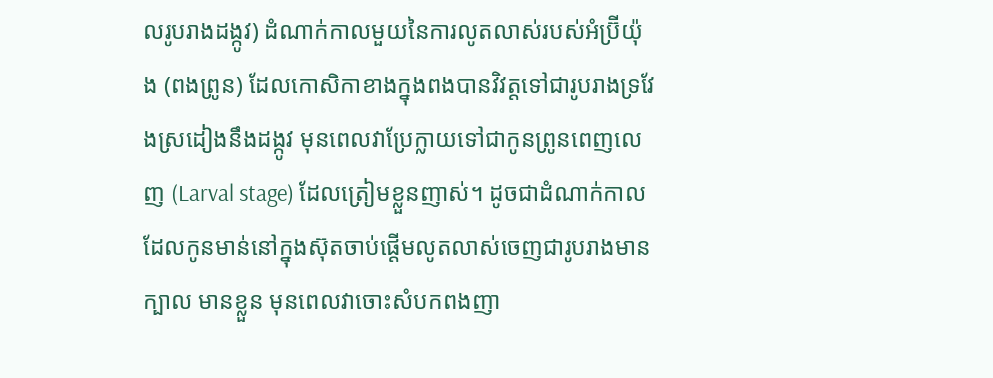លរូបរាងដង្កូវ) ដំណាក់កាលមួយនៃការលូតលាស់របស់អំប្រ៊ីយ៉ុង (ពងព្រូន) ដែលកោសិកាខាងក្នុងពងបានវិវត្តទៅជារូបរាងទ្រវែងស្រដៀងនឹងដង្កូវ មុនពេលវាប្រែក្លាយទៅជាកូនព្រូនពេញលេញ (Larval stage) ដែលត្រៀមខ្លួនញាស់។ ដូចជាដំណាក់កាលដែលកូនមាន់នៅក្នុងស៊ុតចាប់ផ្តើមលូតលាស់ចេញជារូបរាងមានក្បាល មានខ្លួន មុនពេលវាចោះសំបកពងញា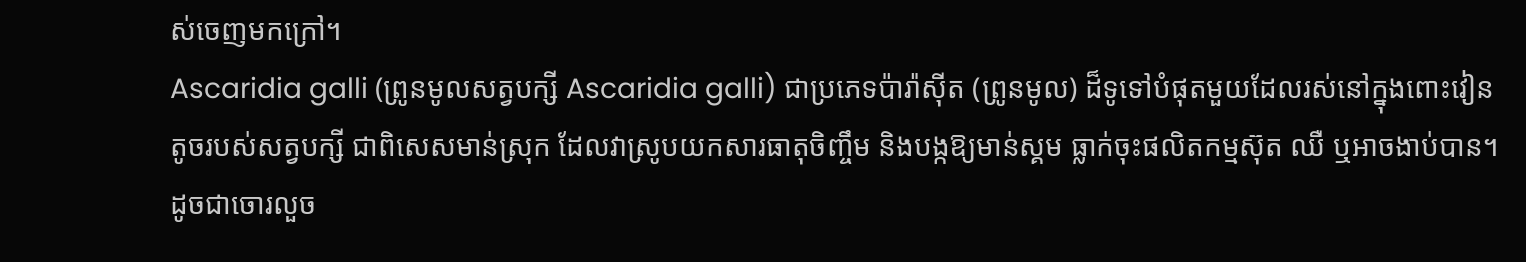ស់ចេញមកក្រៅ។
Ascaridia galli (ព្រូនមូលសត្វបក្សី Ascaridia galli) ជាប្រភេទប៉ារ៉ាស៊ីត (ព្រូនមូល) ដ៏ទូទៅបំផុតមួយដែលរស់នៅក្នុងពោះវៀនតូចរបស់សត្វបក្សី ជាពិសេសមាន់ស្រុក ដែលវាស្រូបយកសារធាតុចិញ្ចឹម និងបង្កឱ្យមាន់ស្គម ធ្លាក់ចុះផលិតកម្មស៊ុត ឈឺ ឬអាចងាប់បាន។ ដូចជាចោរលួច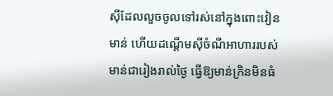ស៊ីដែលលួចចូលទៅរស់នៅក្នុងពោះវៀនមាន់ ហើយដណ្តើមស៊ីចំណីអាហាររបស់មាន់ជារៀងរាល់ថ្ងៃ ធ្វើឱ្យមាន់ក្រិនមិនធំ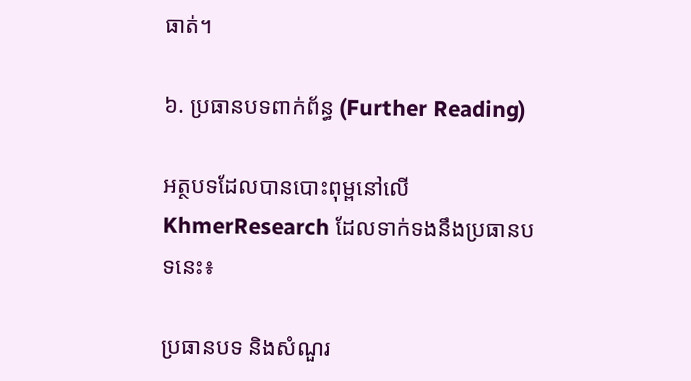ធាត់។

៦. ប្រធានបទពាក់ព័ន្ធ (Further Reading)

អត្ថបទដែលបានបោះពុម្ពនៅលើ KhmerResearch ដែលទាក់ទងនឹងប្រធានបទនេះ៖

ប្រធានបទ និងសំណួរ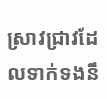ស្រាវជ្រាវដែលទាក់ទងនឹ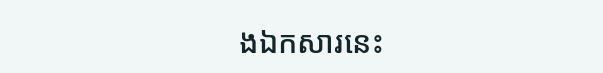ងឯកសារនេះ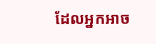ដែលអ្នកអាច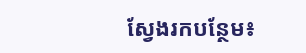ស្វែងរកបន្ថែម៖